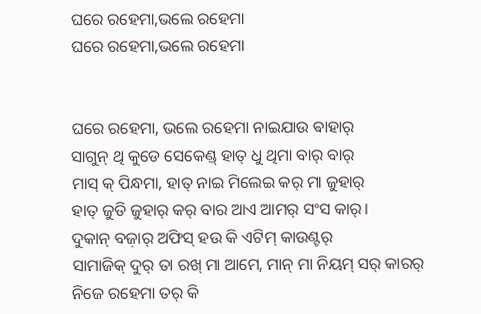ଘରେ ରହେମା,ଭଲେ ରହେମା
ଘରେ ରହେମା,ଭଲେ ରହେମା


ଘରେ ରହେମା, ଭଲେ ରହେମା ନାଇଯାଉ ଵାହାର୍
ସାଗୁନ୍ ଥି କୁଡେ ସେକେଣ୍ଡ୍ ହାତ୍ ଧୁ ଥିମା ବାର୍ ବାର୍
ମାସ୍ କ୍ ପିନ୍ଧମା, ହାତ୍ ନାଇ ମିଲେଇ କର୍ ମା ଜୁହାର୍
ହାତ୍ ଜୁଡି ଜୁହାର୍ କର୍ ବାର ଆଏ ଆମର୍ ସଂସ କାର୍।
ଦୁକାନ୍ ବଜ଼ାର୍ ଅଫିସ୍ ହଉ କି ଏଟିମ୍ କାଉଣ୍ଟର୍
ସାମାଜିକ୍ ଦୁର୍ ତା ରଖ୍ ମା ଆମେ, ମାନ୍ ମା ନିୟମ୍ ସର୍ କାରର୍
ନିଜେ ରହେମା ତର୍ କି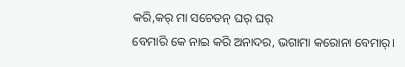କରି,କର୍ ମା ସଚେତନ୍ ଘର୍ ଘର୍
ବେମାରି କେ ନାଇ କରି ଅନାଦର, ଭଗାମା କରୋନା ବେମାର୍।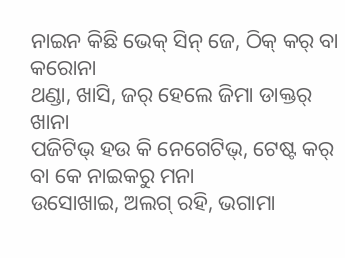ନାଇନ କିଛି ଭେକ୍ ସିନ୍ ଜେ, ଠିକ୍ କର୍ ବା କରୋନା
ଥଣ୍ଡା, ଖାସି, ଜର୍ ହେଲେ ଜିମା ଡାକ୍ତର୍ ଖାନା
ପଜିଟିଭ୍ ହଉ କି ନେଗେଟିଭ୍, ଟେଷ୍ଟ କର୍ ବା କେ ନାଇକରୁ ମନା
ଉସୋଖାଇ, ଅଲଗ୍ ରହି, ଭଗାମା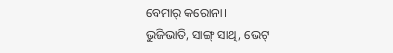ବେମାର୍ କରୋନା।
ଭୁଜିଭାତି, ସାଙ୍ଗ୍ ସାଥି, ଭେଟ୍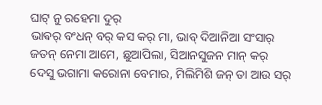ଘାଟ୍ ନୁ ରହେମା ଦୁର୍
ଭାଵର୍ ବଂଧନ୍ ବର୍ କସ କର୍ ମା, ଭାବ୍ ଦିଆନିଆ ସଂସାର୍
ଜତନ୍ ନେମା ଆମେ, ଛୁଆପିଲା, ସିଆନସୁଜନ ମାନ୍ କର୍
ଦେସୁ ଭଗାମା କରୋନା ବେମାର, ମିଲିମିଶି ଜନ୍ ତା ଆଉ ସର୍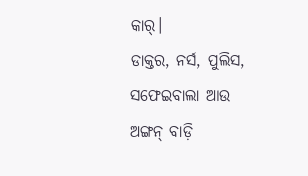କାର୍।
ଡାକ୍ତର, ନର୍ସ, ପୁଲିସ, ସଫେଇବାଲା ଆଉ ଅଙ୍ଗନ୍ ବାଡ଼ି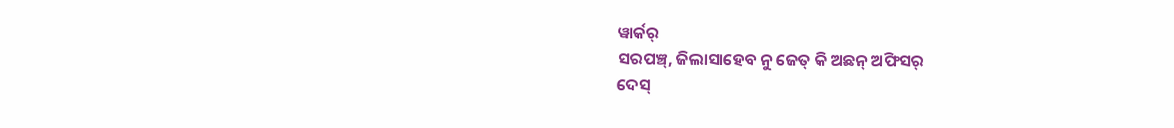ୱାର୍କର୍
ସରପଞ୍ଚ୍, ଜିଲାସାହେବ ନୁ ଜେତ୍ କି ଅଛନ୍ ଅଫିସର୍
ଦେସ୍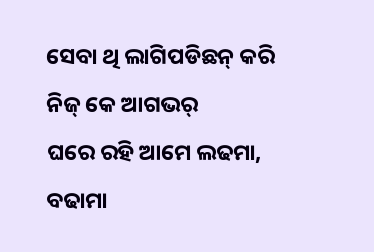ସେବା ଥି ଲାଗିପଡିଛନ୍ କରି ନିଜ୍ କେ ଆଗଭର୍
ଘରେ ରହି ଆମେ ଲଢମା, ବଢାମା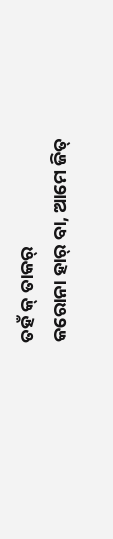ତହଁ କ୍ ତାକର୍
କରୋନା ହାର୍ ବା, ଆମେ ଜିତ୍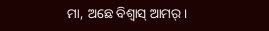ମା, ଅଛେ ବିଶ୍ଵାସ୍ ଆମର୍।